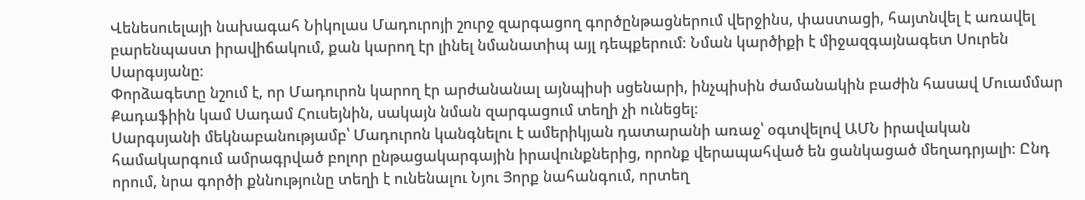Վենեսուելայի նախագահ Նիկոլաս Մադուրոյի շուրջ զարգացող գործընթացներում վերջինս, փաստացի, հայտնվել է առավել բարենպաստ իրավիճակում, քան կարող էր լինել նմանատիպ այլ դեպքերում։ Նման կարծիքի է միջազգայնագետ Սուրեն Սարգսյանը։
Փորձագետը նշում է, որ Մադուրոն կարող էր արժանանալ այնպիսի սցենարի, ինչպիսին ժամանակին բաժին հասավ Մուամմար Քադաֆիին կամ Սադամ Հուսեյնին, սակայն նման զարգացում տեղի չի ունեցել։
Սարգսյանի մեկնաբանությամբ՝ Մադուրոն կանգնելու է ամերիկյան դատարանի առաջ՝ օգտվելով ԱՄՆ իրավական համակարգում ամրագրված բոլոր ընթացակարգային իրավունքներից, որոնք վերապահված են ցանկացած մեղադրյալի։ Ընդ որում, նրա գործի քննությունը տեղի է ունենալու Նյու Յորք նահանգում, որտեղ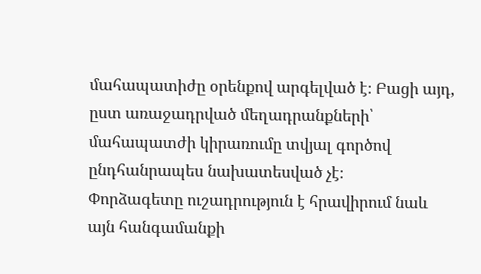մահապատիժը օրենքով արգելված է։ Բացի այդ, ըստ առաջադրված մեղադրանքների՝ մահապատժի կիրառումը տվյալ գործով ընդհանրապես նախատեսված չէ։
Փորձագետը ուշադրություն է հրավիրում նաև այն հանգամանքի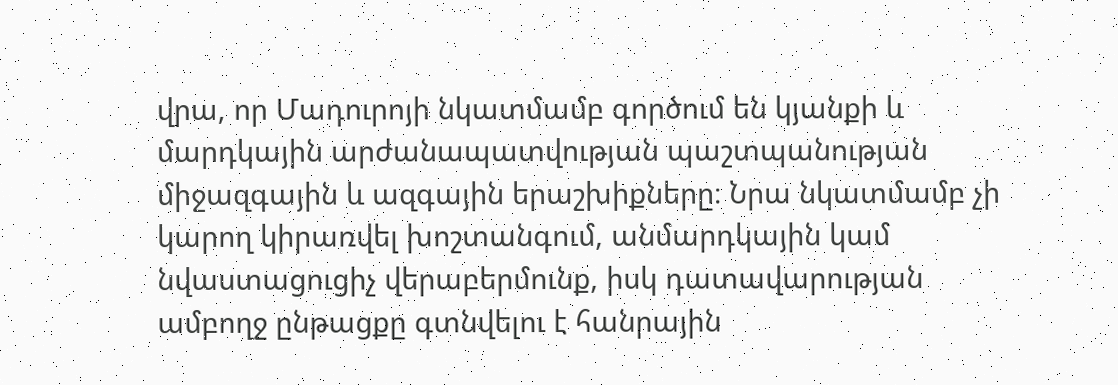վրա, որ Մադուրոյի նկատմամբ գործում են կյանքի և մարդկային արժանապատվության պաշտպանության միջազգային և ազգային երաշխիքները։ Նրա նկատմամբ չի կարող կիրառվել խոշտանգում, անմարդկային կամ նվաստացուցիչ վերաբերմունք, իսկ դատավարության ամբողջ ընթացքը գտնվելու է հանրային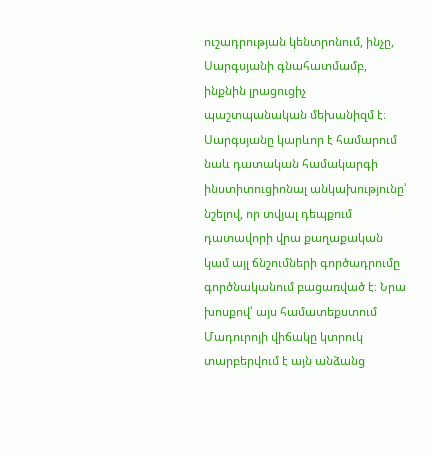ուշադրության կենտրոնում, ինչը, Սարգսյանի գնահատմամբ, ինքնին լրացուցիչ պաշտպանական մեխանիզմ է։
Սարգսյանը կարևոր է համարում նաև դատական համակարգի ինստիտուցիոնալ անկախությունը՝ նշելով, որ տվյալ դեպքում դատավորի վրա քաղաքական կամ այլ ճնշումների գործադրումը գործնականում բացառված է։ Նրա խոսքով՝ այս համատեքստում Մադուրոյի վիճակը կտրուկ տարբերվում է այն անձանց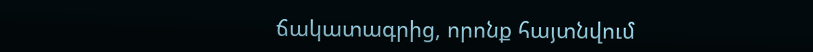ճակատագրից, որոնք հայտնվում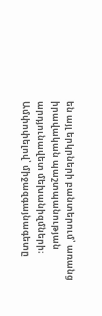են այլ երկրների բանտերում՝ առանց իրավական պաշտպանության արդյունավետ մեխանիզմների։
Ամփոփելով՝ միջազգայնագետը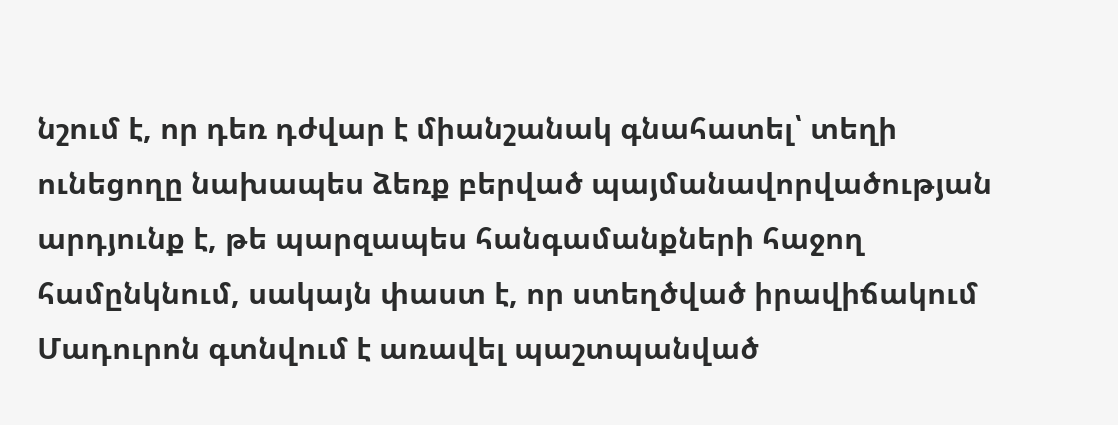նշում է, որ դեռ դժվար է միանշանակ գնահատել՝ տեղի ունեցողը նախապես ձեռք բերված պայմանավորվածության արդյունք է, թե պարզապես հանգամանքների հաջող համընկնում, սակայն փաստ է, որ ստեղծված իրավիճակում Մադուրոն գտնվում է առավել պաշտպանված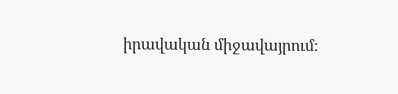իրավական միջավայրում։